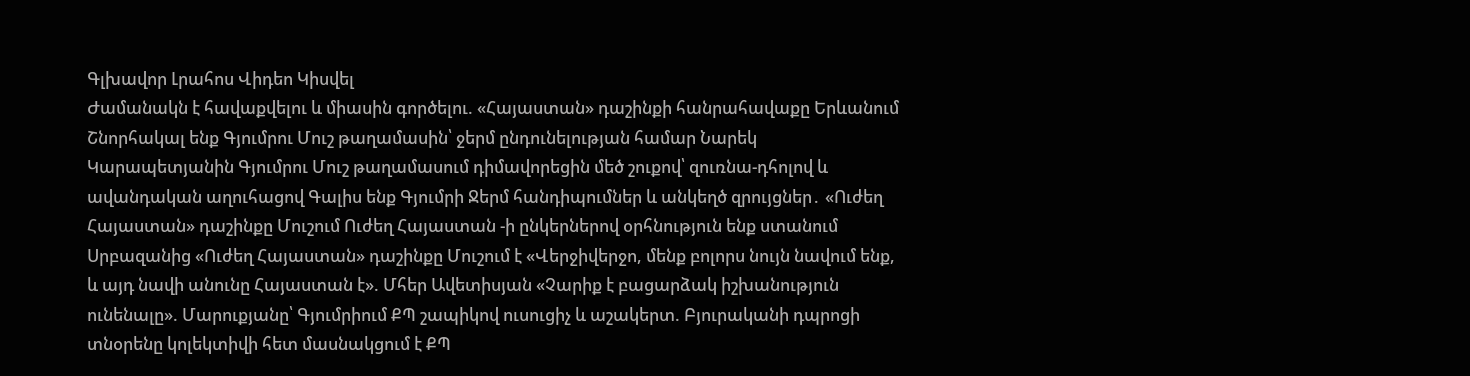Գլխավոր Լրահոս Վիդեո Կիսվել
Ժամանակն է հավաքվելու և միասին գործելու. «Հայաստան» դաշինքի հանրահավաքը Երևանում Շնորհակալ ենք Գյումրու Մուշ թաղամասին՝ ջերմ ընդունելության համար Նարեկ Կարապետյանին Գյումրու Մուշ թաղամասում դիմավորեցին մեծ շուքով՝ զուռնա-դհոլով և ավանդական աղուհացով Գալիս ենք Գյումրի Ջերմ հանդիպումներ և անկեղծ զրույցներ․ «Ուժեղ Հայաստան» դաշինքը Մուշում Ուժեղ Հայաստան -ի ընկերներով օրհնություն ենք ստանում Սրբազանից «Ուժեղ Հայաստան» դաշինքը Մուշում է «Վերջիվերջո, մենք բոլորս նույն նավում ենք, և այդ նավի անունը Հայաստան է». Մհեր Ավետիսյան «Չարիք է բացարձակ իշխանություն ունենալը». Մարուքյանը՝ Գյումրիում ՔՊ շապիկով ուսուցիչ և աշակերտ. Բյուրականի դպրոցի տնօրենը կոլեկտիվի հետ մասնակցում է ՔՊ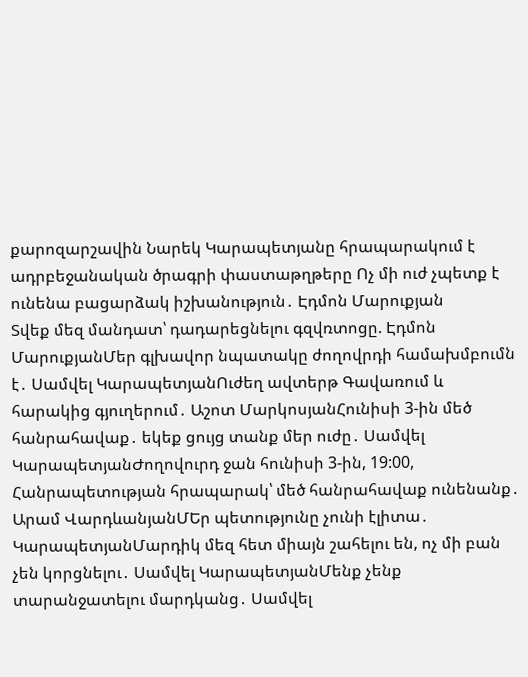քարոզարշավին Նարեկ Կարապետյանը հրապարակում է ադրբեջանական ծրագրի փաստաթղթերը Ոչ մի ուժ չպետք է ունենա բացարձակ իշխանություն․ Էդմոն Մարուքյան
Տվեք մեզ մանդատ՝ դադարեցնելու գզվռտոցը. Էդմոն ՄարուքյանՄեր գլխավոր նպատակը ժողովրդի համախմբումն է․ Սամվել ԿարապետյանՈւժեղ ավտերթ Գավառում և հարակից գյուղերում․ Աշոտ ՄարկոսյանՀունիսի 3-ին մեծ հանրահավաք․ եկեք ցույց տանք մեր ուժը․ Սամվել ԿարապետյանԺողովուրդ ջան հունիսի 3-ին, 19:00, Հանրապետության հրապարակ՝ մեծ հանրահավաք ունենանք․ Արամ ՎարդևանյանՄԵր պետությունը չունի էլիտա․ ԿարապետյանՄարդիկ մեզ հետ միայն շահելու են, ոչ մի բան չեն կորցնելու․ Սամվել ԿարապետյանՄենք չենք տարանջատելու մարդկանց․ Սամվել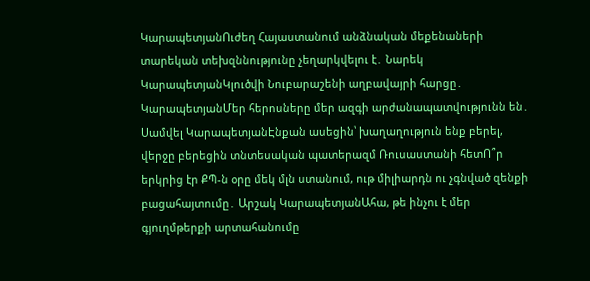ԿարապետյանՈւժեղ Հայաստանում անձնական մեքենաների տարեկան տեխզննությունը չեղարկվելու է․ Նարեկ ԿարապետյանԿլուծվի Նուբարաշենի աղբավայրի հարցը․ ԿարապետյանՄեր հերոսները մեր ազգի արժանապատվությունն են․ Սամվել ԿարապետյանԷնքան ասեցին՝ խաղաղություն ենք բերել, վերջը բերեցին տնտեսական պատերազմ Ռուսաստանի հետՈ՞ր երկրից էր ՔՊ-ն օրը մեկ մլն ստանում, ութ միլիարդն ու չգնված զենքի բացահայտումը․ Արշակ ԿարապետյանԱհա, թե ինչու է մեր գյուղմթերքի արտահանումը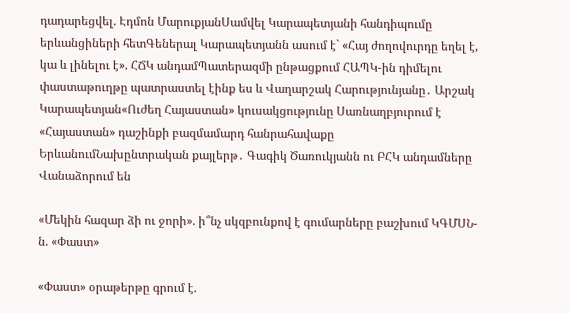դադարեցվել. Էդմոն ՄարուքյանՍամվել Կարապետյանի հանդիպումը երևանցիների հետԳեներալ Կարապետյանն ասում է` «Հայ ժողովուրդը եղել է, կա և լինելու է». ՀՃԿ անդամՊատերազմի ընթացքում ՀԱՊԿ-ին դիմելու փաստաթուղթը պատրաստել էինք ես և Վաղարշակ Հարությունյանը․ Արշակ Կարապետյան«Ուժեղ Հայաստան» կուսակցությունը Սառնաղբյուրում է «Հայաստան» դաշինքի բազմամարդ հանրահավաքը ԵրևանումՆախընտրական քայլերթ․ Գագիկ Ծառուկյանն ու ԲՀԿ անդամները Վանաձորում են

«Մեկին հազար ձի ու ջորի». ի՞նչ սկզբունքով է գումարները բաշխում ԿԳՄՍՆ-ն. «Փաստ»

«Փաստ» օրաթերթը գրում է.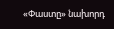«Փաստը» նախորդ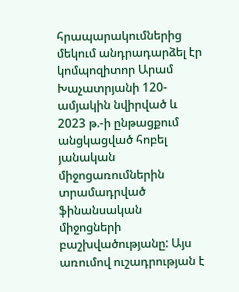հրապարակումներից մեկում անդրադարձել էր կոմպոզիտոր Արամ Խաչատրյանի 120-ամյակին նվիրված և 2023 թ.-ի ընթացքում անցկացված հոբել յանական միջոցառումներին տրամադրված ֆինանսական միջոցների բաշխվածությանը: Այս առումով ուշադրության է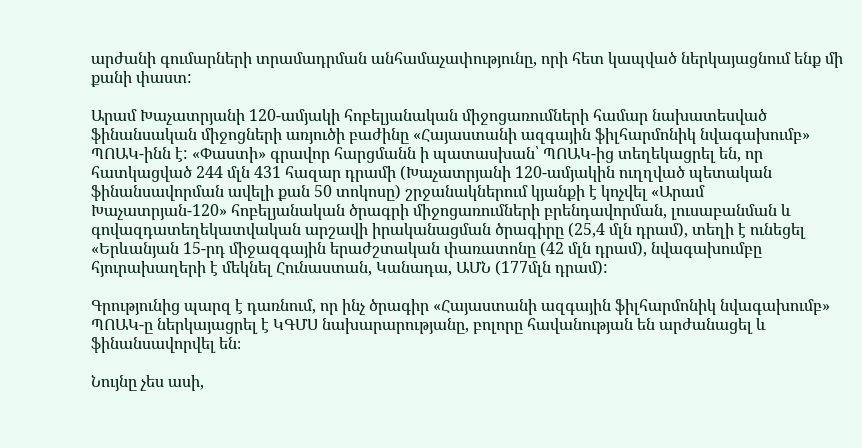արժանի գումարների տրամադրման անհամաչափությունը, որի հետ կապված ներկայացնում ենք մի քանի փաստ:

Արամ Խաչատրյանի 120-ամյակի հոբելյանական միջոցառումների համար նախատեսված ֆինանսական միջոցների առյուծի բաժինը «Հայաստանի ազգային ֆիլհարմոնիկ նվագախումբ» ՊՈԱԿ-ինն է: «Փաստի» գրավոր հարցմանն ի պատասխան՝ ՊՈԱԿ-ից տեղեկացրել են, որ հատկացված 244 մլն 431 հազար դրամի (Խաչատրյանի 120-ամյակին ուղղված պետական ֆինանսավորման ավելի քան 50 տոկոսը) շրջանակներում կյանքի է կոչվել «Արամ Խաչատրյան-120» հոբելյանական ծրագրի միջոցառումների բրենդավորման, լուսաբանման և գովազդատեղեկատվական արշավի իրականացման ծրագիրը (25,4 մլն դրամ), տեղի է ունեցել «Երևանյան 15-րդ միջազգային երաժշտական փառատոնը (42 մլն դրամ), նվագախումբը հյուրախաղերի է մեկնել Հունաստան, Կանադա, ԱՄՆ (177մլն դրամ):

Գրությունից պարզ է դառնում, որ ինչ ծրագիր «Հայաստանի ազգային ֆիլհարմոնիկ նվագախումբ» ՊՈԱԿ-ը ներկայացրել է ԿԳՄՍ նախարարությանը, բոլորը հավանության են արժանացել և ֆինանսավորվել են։

Նույնը չես ասի,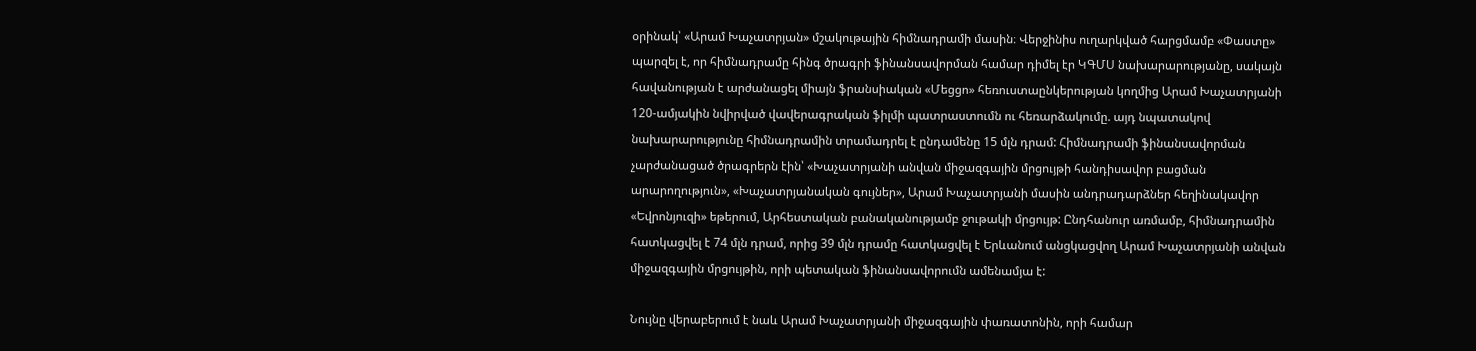օրինակ՝ «Արամ Խաչատրյան» մշակութային հիմնադրամի մասին։ Վերջինիս ուղարկված հարցմամբ «Փաստը» պարզել է, որ հիմնադրամը հինգ ծրագրի ֆինանսավորման համար դիմել էր ԿԳՄՍ նախարարությանը, սակայն հավանության է արժանացել միայն ֆրանսիական «Մեցցո» հեռուստաընկերության կողմից Արամ Խաչատրյանի 120-ամյակին նվիրված վավերագրական ֆիլմի պատրաստումն ու հեռարձակումը. այդ նպատակով նախարարությունը հիմնադրամին տրամադրել է ընդամենը 15 մլն դրամ: Հիմնադրամի ֆինանսավորման չարժանացած ծրագրերն էին՝ «Խաչատրյանի անվան միջազգային մրցույթի հանդիսավոր բացման արարողություն», «Խաչատրյանական գույներ», Արամ Խաչատրյանի մասին անդրադարձներ հեղինակավոր «Եվրոնյուզի» եթերում, Արհեստական բանականությամբ ջութակի մրցույթ: Ընդհանուր առմամբ, հիմնադրամին հատկացվել է 74 մլն դրամ, որից 39 մլն դրամը հատկացվել է Երևանում անցկացվող Արամ Խաչատրյանի անվան միջազգային մրցույթին, որի պետական ֆինանսավորումն ամենամյա է:

Նույնը վերաբերում է նաև Արամ Խաչատրյանի միջազգային փառատոնին, որի համար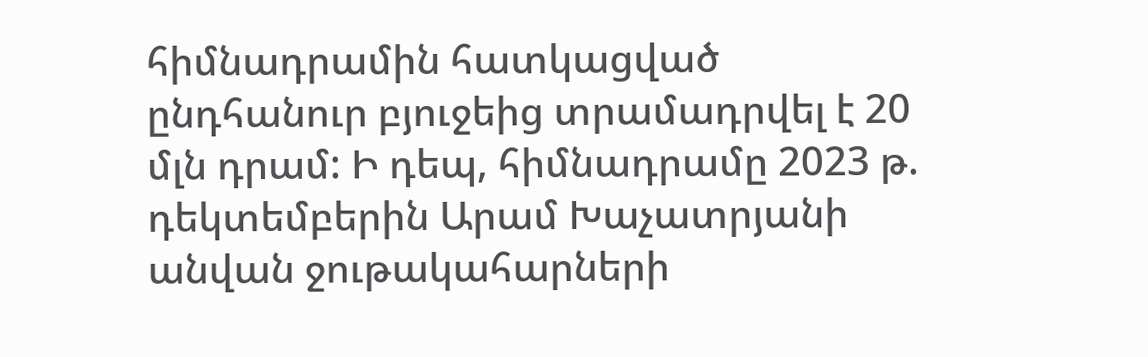հիմնադրամին հատկացված ընդհանուր բյուջեից տրամադրվել է 20 մլն դրամ: Ի դեպ, հիմնադրամը 2023 թ. դեկտեմբերին Արամ Խաչատրյանի անվան ջութակահարների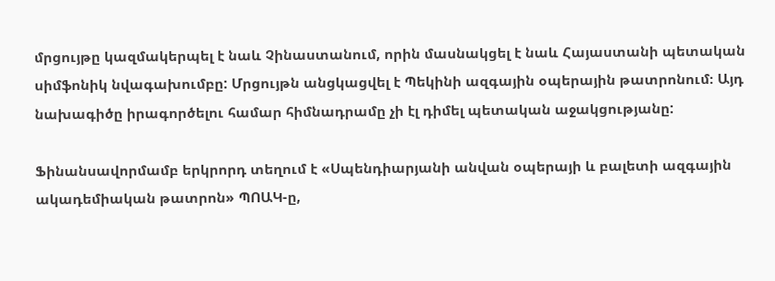մրցույթը կազմակերպել է նաև Չինաստանում, որին մասնակցել է նաև Հայաստանի պետական սիմֆոնիկ նվագախումբը: Մրցույթն անցկացվել է Պեկինի ազգային օպերային թատրոնում։ Այդ նախագիծը իրագործելու համար հիմնադրամը չի էլ դիմել պետական աջակցությանը:

Ֆինանսավորմամբ երկրորդ տեղում է «Սպենդիարյանի անվան օպերայի և բալետի ազգային ակադեմիական թատրոն» ՊՈԱԿ-ը,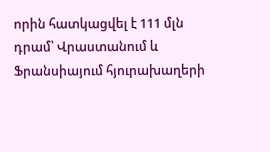որին հատկացվել է 111 մլն դրամ՝ Վրաստանում և Ֆրանսիայում հյուրախաղերի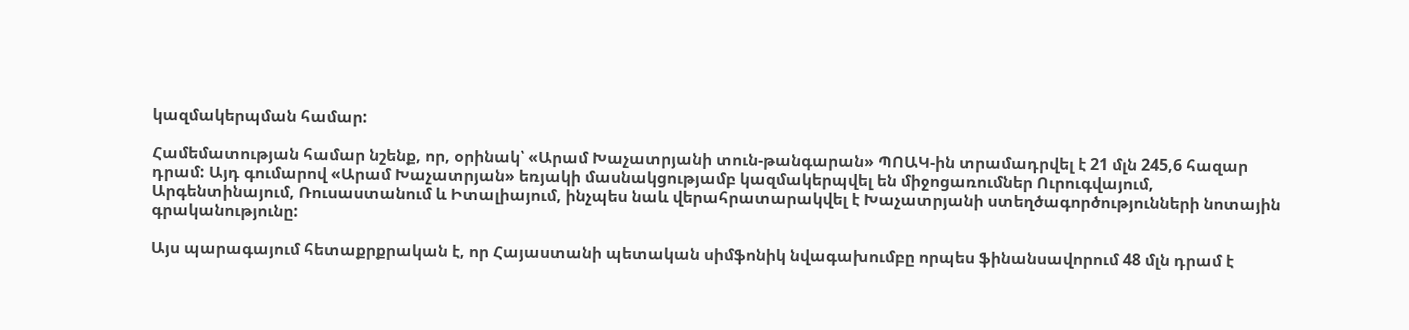կազմակերպման համար:

Համեմատության համար նշենք, որ, օրինակ՝ «Արամ Խաչատրյանի տուն-թանգարան» ՊՈԱԿ-ին տրամադրվել է 21 մլն 245,6 հազար դրամ: Այդ գումարով «Արամ Խաչատրյան» եռյակի մասնակցությամբ կազմակերպվել են միջոցառումներ Ուրուգվայում, Արգենտինայում, Ռուսաստանում և Իտալիայում, ինչպես նաև վերահրատարակվել է Խաչատրյանի ստեղծագործությունների նոտային գրականությունը:

Այս պարագայում հետաքրքրական է, որ Հայաստանի պետական սիմֆոնիկ նվագախումբը որպես ֆինանսավորում 48 մլն դրամ է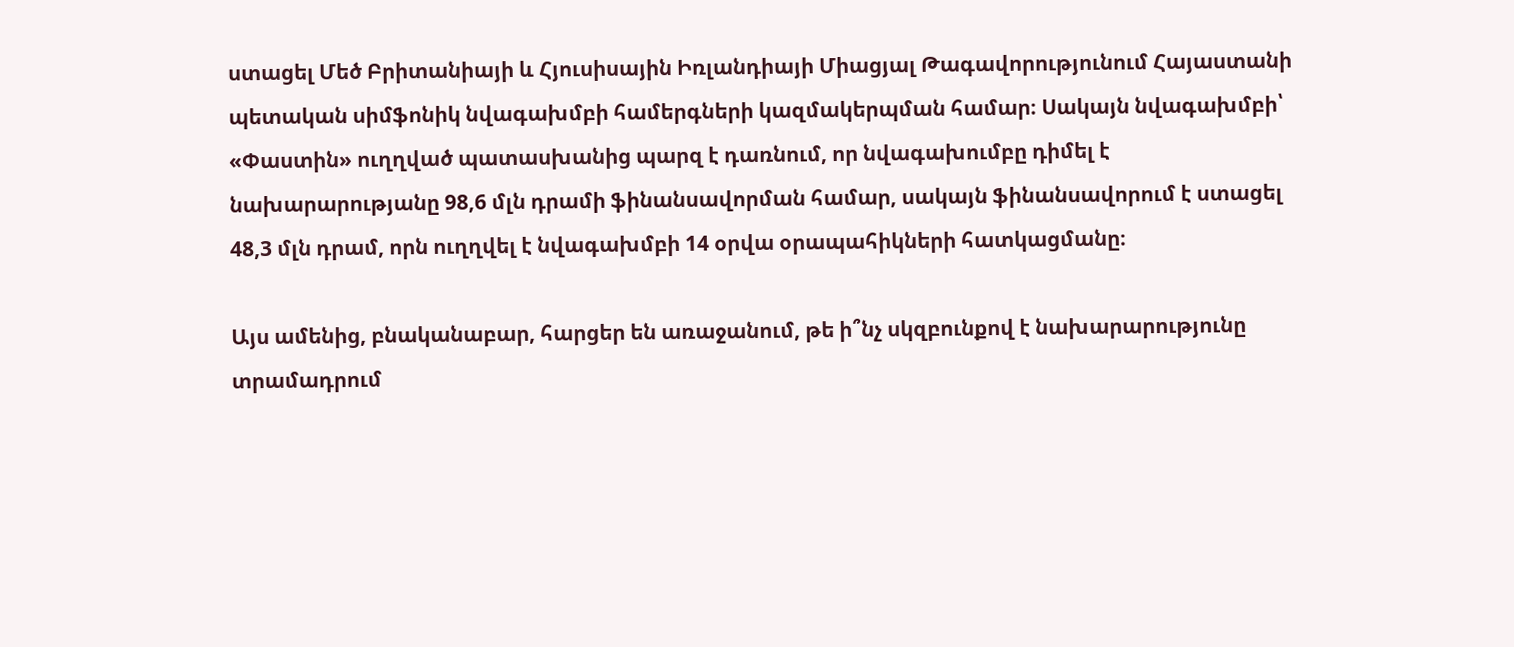ստացել Մեծ Բրիտանիայի և Հյուսիսային Իռլանդիայի Միացյալ Թագավորությունում Հայաստանի պետական սիմֆոնիկ նվագախմբի համերգների կազմակերպման համար։ Սակայն նվագախմբի՝ «Փաստին» ուղղված պատասխանից պարզ է դառնում, որ նվագախումբը դիմել է նախարարությանը 98,6 մլն դրամի ֆինանսավորման համար, սակայն ֆինանսավորում է ստացել 48,3 մլն դրամ, որն ուղղվել է նվագախմբի 14 օրվա օրապահիկների հատկացմանը։

Այս ամենից, բնականաբար, հարցեր են առաջանում, թե ի՞նչ սկզբունքով է նախարարությունը տրամադրում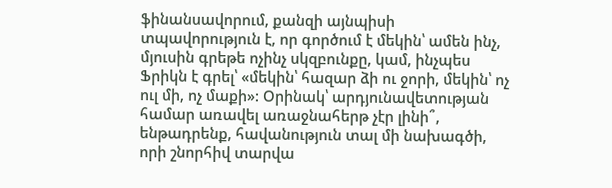ֆինանսավորում, քանզի այնպիսի տպավորություն է, որ գործում է մեկին՝ ամեն ինչ, մյուսին գրեթե ոչինչ սկզբունքը, կամ, ինչպես Ֆրիկն է գրել՝ «մեկին՝ հազար ձի ու ջորի, մեկին՝ ոչ ուլ մի, ոչ մաքի»: Օրինակ՝ արդյունավետության համար առավել առաջնահերթ չէր լինի՞, ենթադրենք, հավանություն տալ մի նախագծի, որի շնորհիվ տարվա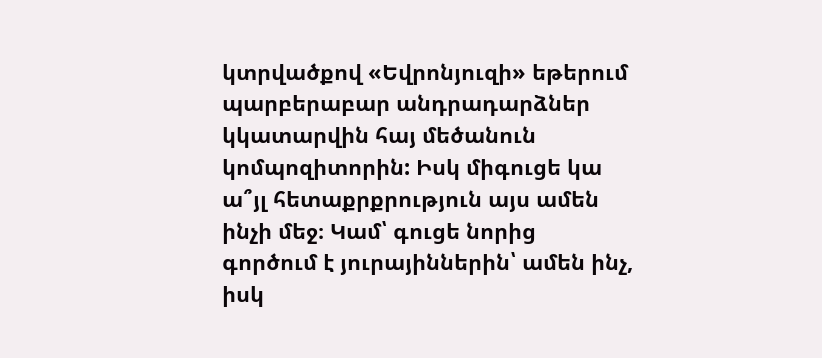կտրվածքով «Եվրոնյուզի» եթերում պարբերաբար անդրադարձներ կկատարվին հայ մեծանուն կոմպոզիտորին: Իսկ միգուցե կա ա՞յլ հետաքրքրություն այս ամեն ինչի մեջ։ Կամ՝ գուցե նորից գործում է յուրայիններին՝ ամեն ինչ, իսկ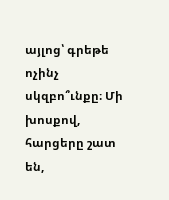այլոց՝ գրեթե ոչինչ սկզբո՞ւնքը։ Մի խոսքով, հարցերը շատ են,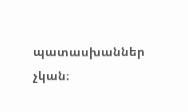պատասխաններ չկան։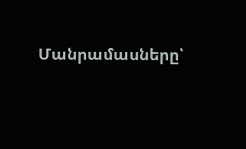Մանրամասները՝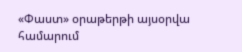«Փաստ» օրաթերթի այսօրվա համարում